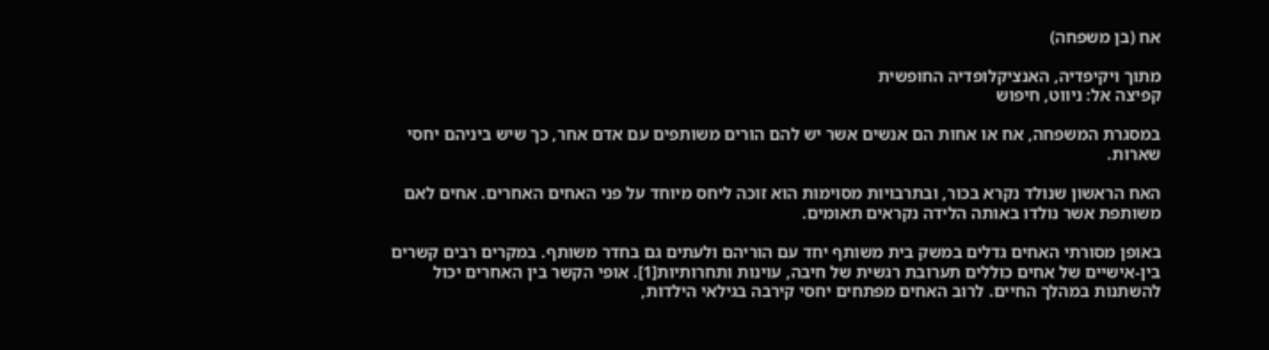אח (בן משפחה)

מתוך ויקיפדיה, האנציקלופדיה החופשית
קפיצה אל: ניווט, חיפוש

במסגרת המשפחה, אח או אחות הם אנשים אשר יש להם הורים משותפים עם אדם אחר, כך שיש ביניהם יחסי שארות.

האח הראשון שנולד נקרא בכור, ובתרבויות מסוימות הוא זוכה ליחס מיוחד על פני האחים האחרים. אחים לאם משותפת אשר נולדו באותה הלידה נקראים תאומים.

באופן מסורתי האחים גדלים במשק בית משותף יחד עם הוריהם ולעתים גם בחדר משותף. במקרים רבים קשרים בין-אישיים של אחים כוללים תערובת רגשית של חיבה, עוינות ותחרותיות[1]. אופי הקשר בין האחרים יכול להשתנות במהלך החיים. לרוב האחים מפתחים יחסי קירבה בגילאי הילדות,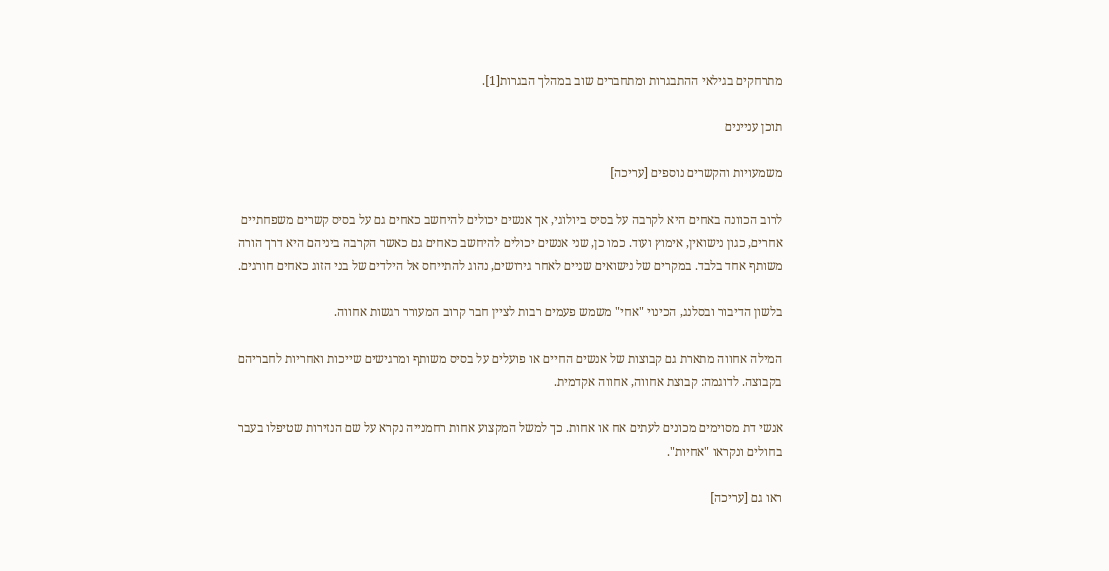מתרחקים בגילאי ההתבגרות ומתחברים שוב במהלך הבגרות[1].

תוכן עניינים

משמעויות והקשרים נוספים [עריכה]

לרוב הכוונה באחים היא לקרבה על בסיס ביולוגי, אך אנשים יכולים להיחשב כאחים גם על בסיס קשרים משפחתיים אחרים, כגון נישואין, אימוץ ועוד. כמו כן, שני אנשים יכולים להיחשב כאחים גם כאשר הקרבה ביניהם היא דרך הורה משותף אחד בלבד. במקרים של נישואים שניים לאחר גירושים, נהוג להתייחס אל הילדים של בני הזוג כאחים חורגים.

בלשון הדיבור ובסלנג, הכינוי "אחי" משמש פעמים רבות לציין חבר קרוב המעורר רגשות אחווה.

המילה אחווה מתארת גם קבוצות של אנשים החיים או פועלים על בסיס משותף ומרגישים שייכות ואחריות לחבריהם בקבוצה. לדוגמה: קבוצת אחווה, אחווה אקדמית.

אנשי דת מסוימים מכונים לעתים אח או אחות. כך למשל המקצוע אחות רחמנייה נקרא על שם הנזירות שטיפלו בעבר בחולים ונקראו "אחיות".

ראו גם [עריכה]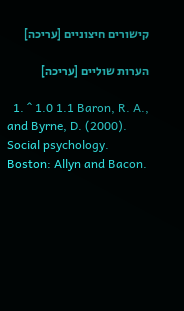קישורים חיצוניים [עריכה]

הערות שוליים [עריכה]

  1. ^ 1.0 1.1 Baron, R. A., and Byrne, D. (2000). Social psychology. Boston: Allyn and Bacon.